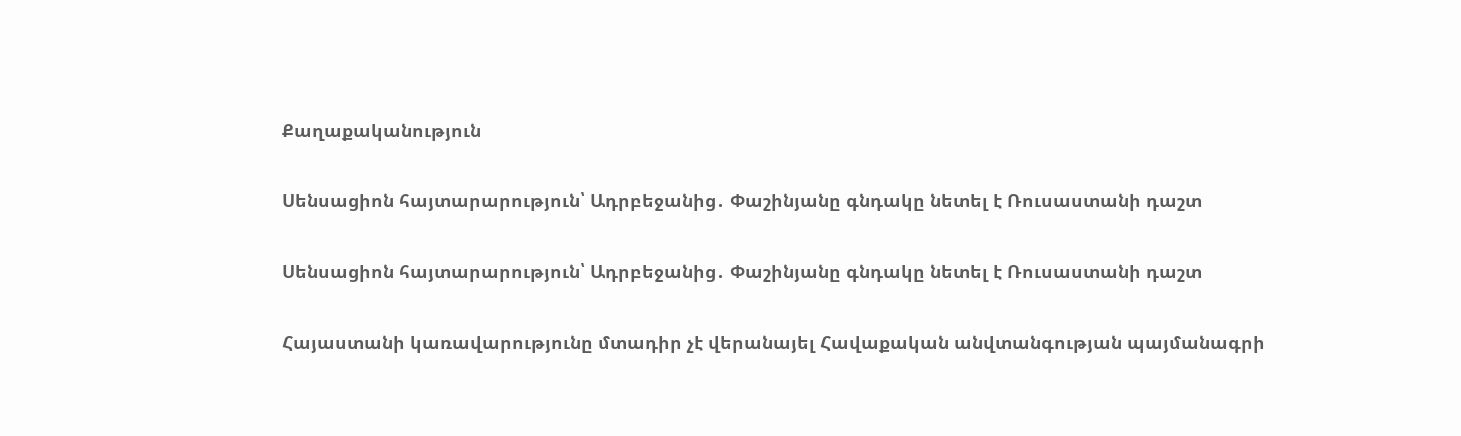Քաղաքականություն

Սենսացիոն հայտարարություն՝ Ադրբեջանից․ Փաշինյանը գնդակը նետել է Ռուսաստանի դաշտ

Սենսացիոն հայտարարություն՝ Ադրբեջանից․ Փաշինյանը գնդակը նետել է Ռուսաստանի դաշտ

Հայաստանի կառավարությունը մտադիր չէ վերանայել Հավաքական անվտանգության պայմանագրի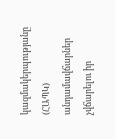կազմակերպությանը (ՀԱՊԿ) անդամավճարներ չվճարելու իր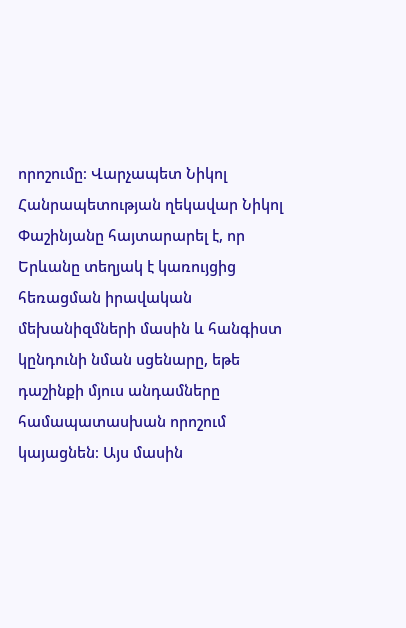որոշումը։ Վարչապետ Նիկոլ Հանրապետության ղեկավար Նիկոլ Փաշինյանը հայտարարել է, որ Երևանը տեղյակ է կառույցից հեռացման իրավական մեխանիզմների մասին և հանգիստ կընդունի նման սցենարը, եթե դաշինքի մյուս անդամները համապատասխան որոշում կայացնեն։ Այս մասին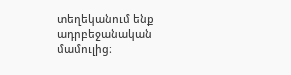տեղեկանում ենք ադրբեջանական մամուլից։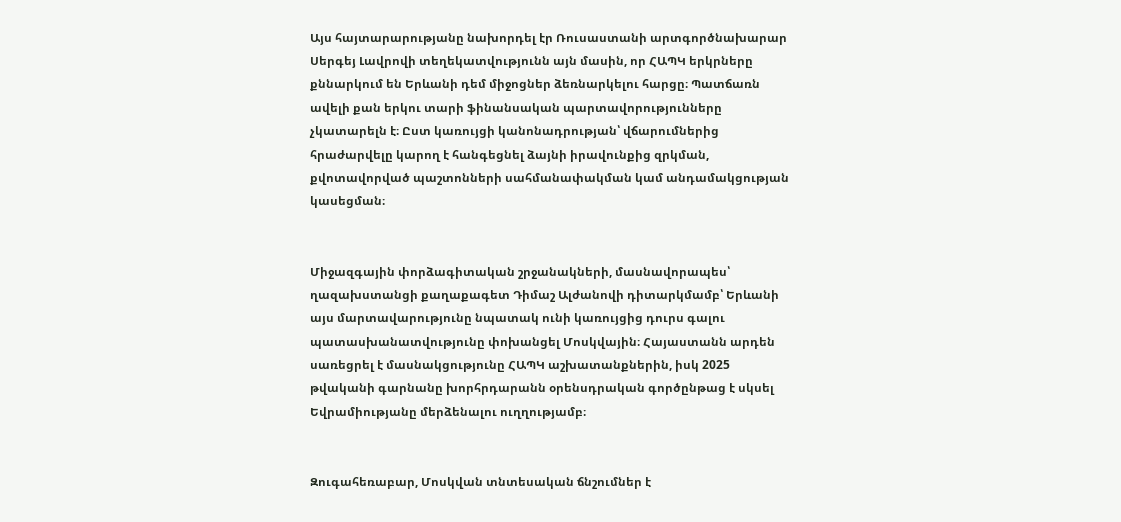Այս հայտարարությանը նախորդել էր Ռուսաստանի արտգործնախարար Սերգեյ Լավրովի տեղեկատվությունն այն մասին, որ ՀԱՊԿ երկրները քննարկում են Երևանի դեմ միջոցներ ձեռնարկելու հարցը։ Պատճառն ավելի քան երկու տարի ֆինանսական պարտավորությունները չկատարելն է։ Ըստ կառույցի կանոնադրության՝ վճարումներից հրաժարվելը կարող է հանգեցնել ձայնի իրավունքից զրկման, քվոտավորված պաշտոնների սահմանափակման կամ անդամակցության կասեցման։


Միջազգային փորձագիտական շրջանակների, մասնավորապես՝ ղազախստանցի քաղաքագետ Դիմաշ Ալժանովի դիտարկմամբ՝ Երևանի այս մարտավարությունը նպատակ ունի կառույցից դուրս գալու պատասխանատվությունը փոխանցել Մոսկվային։ Հայաստանն արդեն սառեցրել է մասնակցությունը ՀԱՊԿ աշխատանքներին, իսկ 2025 թվականի գարնանը խորհրդարանն օրենսդրական գործընթաց է սկսել Եվրամիությանը մերձենալու ուղղությամբ։


Զուգահեռաբար, Մոսկվան տնտեսական ճնշումներ է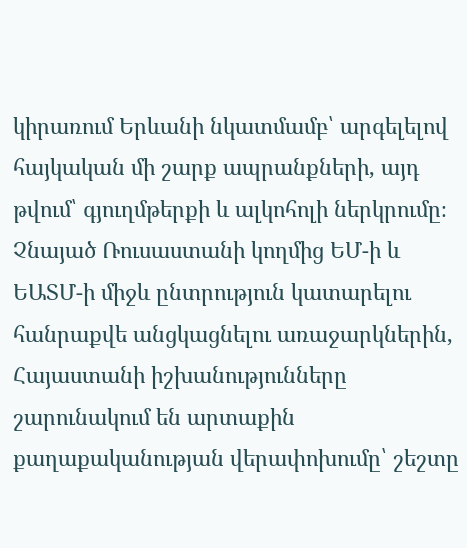կիրառում Երևանի նկատմամբ՝ արգելելով հայկական մի շարք ապրանքների, այդ թվում՝ գյուղմթերքի և ալկոհոլի ներկրումը։ Չնայած Ռուսաստանի կողմից ԵՄ-ի և ԵԱՏՄ-ի միջև ընտրություն կատարելու հանրաքվե անցկացնելու առաջարկներին, Հայաստանի իշխանությունները շարունակում են արտաքին քաղաքականության վերափոխումը՝ շեշտը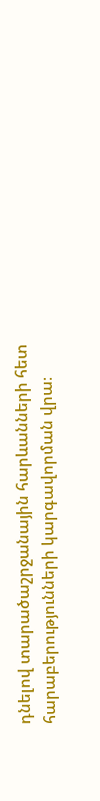դնելով տարածաշրջանային հարևանների հետ հարաբերությունների կարգավորման վրա։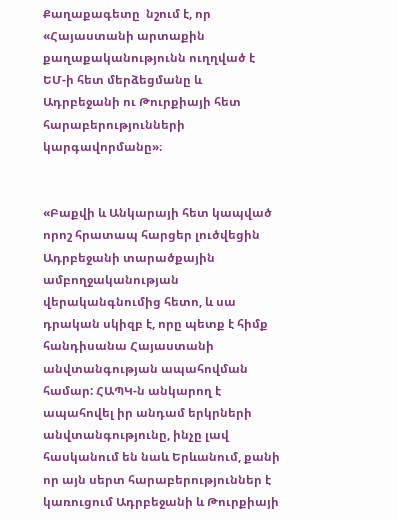Քաղաքագետը  նշում է, որ «Հայաստանի արտաքին քաղաքականությունն ուղղված է ԵՄ-ի հետ մերձեցմանը և Ադրբեջանի ու Թուրքիայի հետ հարաբերությունների կարգավորմանը»։


«Բաքվի և Անկարայի հետ կապված որոշ հրատապ հարցեր լուծվեցին Ադրբեջանի տարածքային ամբողջականության վերականգնումից հետո, և սա դրական սկիզբ է, որը պետք է հիմք հանդիսանա Հայաստանի անվտանգության ապահովման համար: ՀԱՊԿ-ն անկարող է ապահովել իր անդամ երկրների անվտանգությունը, ինչը լավ հասկանում են նաև Երևանում, քանի որ այն սերտ հարաբերություններ է կառուցում Ադրբեջանի և Թուրքիայի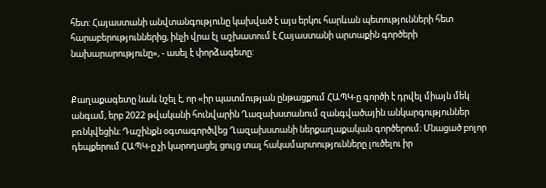հետ: Հայաստանի անվտանգությունը կախված է այս երկու հարևան պետությունների հետ հարաբերություններից, ինչի վրա էլ աշխատում է Հայաստանի արտաքին գործերի նախարարությունը», - ասել է փորձագետը:


Քաղաքագետը նաև նշել է, որ «իր պատմության ընթացքում ՀԱՊԿ-ը գործի է դրվել միայն մեկ անգամ, երբ 2022 թվականի հունվարին Ղազախստանում զանգվածային անկարգություններ բռնկվեցին։ Դաշինքն օգտագործվեց Ղազախստանի ներքաղաքական գործերում։ Մնացած բոլոր դեպքերում ՀԱՊԿ-ը չի կարողացել ցույց տալ հակամարտությունները լուծելու իր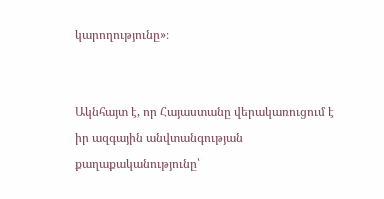կարողությունը»։


Ակնհայտ է, որ Հայաստանը վերակառուցում է իր ազգային անվտանգության քաղաքականությունը՝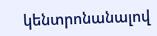կենտրոնանալով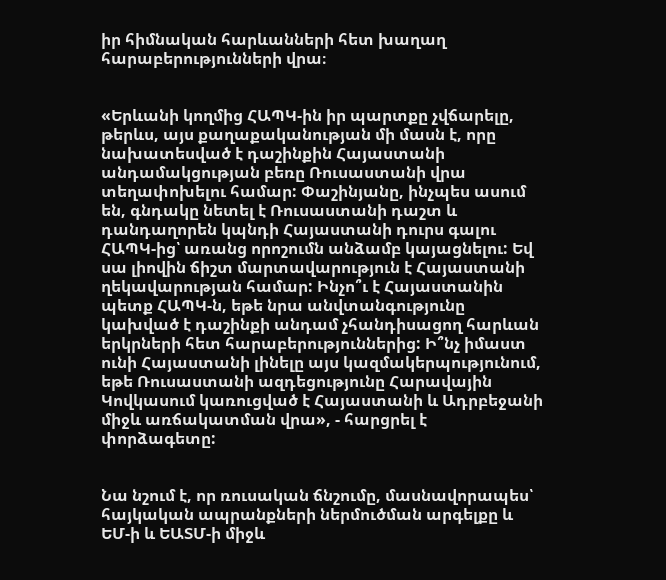իր հիմնական հարևանների հետ խաղաղ հարաբերությունների վրա։


«Երևանի կողմից ՀԱՊԿ-ին իր պարտքը չվճարելը, թերևս, այս քաղաքականության մի մասն է, որը նախատեսված է դաշինքին Հայաստանի անդամակցության բեռը Ռուսաստանի վրա տեղափոխելու համար: Փաշինյանը, ինչպես ասում են, գնդակը նետել է Ռուսաստանի դաշտ և դանդաղորեն կպնդի Հայաստանի դուրս գալու ՀԱՊԿ-ից՝ առանց որոշումն անձամբ կայացնելու: Եվ սա լիովին ճիշտ մարտավարություն է Հայաստանի ղեկավարության համար: Ինչո՞ւ է Հայաստանին պետք ՀԱՊԿ-ն, եթե նրա անվտանգությունը կախված է դաշինքի անդամ չհանդիսացող հարևան երկրների հետ հարաբերություններից: Ի՞նչ իմաստ ունի Հայաստանի լինելը այս կազմակերպությունում, եթե Ռուսաստանի ազդեցությունը Հարավային Կովկասում կառուցված է Հայաստանի և Ադրբեջանի միջև առճակատման վրա», - հարցրել է փորձագետը:


Նա նշում է, որ ռուսական ճնշումը, մասնավորապես՝ հայկական ապրանքների ներմուծման արգելքը և ԵՄ-ի և ԵԱՏՄ-ի միջև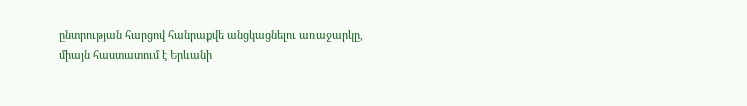ընտրության հարցով հանրաքվե անցկացնելու առաջարկը, միայն հաստատում է Երևանի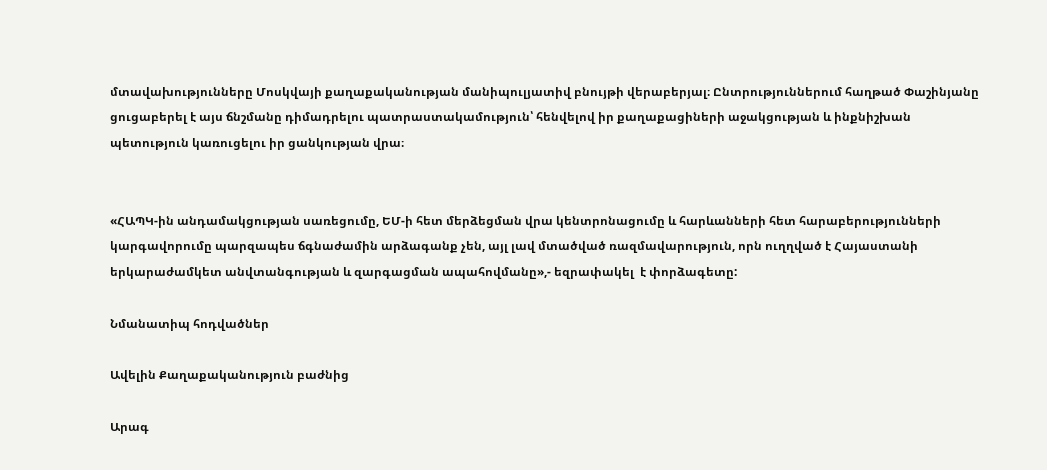մտավախությունները Մոսկվայի քաղաքականության մանիպուլյատիվ բնույթի վերաբերյալ։ Ընտրություններում հաղթած Փաշինյանը ցուցաբերել է այս ճնշմանը դիմադրելու պատրաստակամություն՝ հենվելով իր քաղաքացիների աջակցության և ինքնիշխան պետություն կառուցելու իր ցանկության վրա։


«ՀԱՊԿ-ին անդամակցության սառեցումը, ԵՄ-ի հետ մերձեցման վրա կենտրոնացումը և հարևանների հետ հարաբերությունների կարգավորումը պարզապես ճգնաժամին արձագանք չեն, այլ լավ մտածված ռազմավարություն, որն ուղղված է Հայաստանի երկարաժամկետ անվտանգության և զարգացման ապահովմանը»,- եզրափակել  է փորձագետը:

Նմանատիպ հոդվածներ

Ավելին Քաղաքականություն բաժնից

Արագ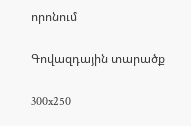որոնում

Գովազդային տարածք

300x250